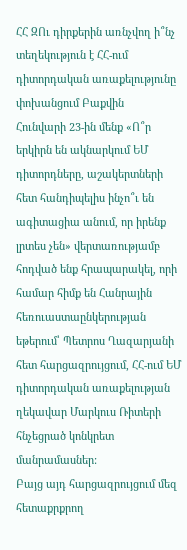ՀՀ ԶՈւ դիրքերին առնչվող ի՞նչ տեղեկություն է ՀՀ-ում դիտորդական առաքելությունը փոխանցում Բաքվին
Հունվարի 23-ին մենք «Ո՞ր երկիրն են ակնարկում ԵՄ դիտորդները, աշակերտների հետ հանդիպելիս ինչո՞ւ են ագիտացիա անում, որ իրենք լրտես չեն» վերտառությամբ հոդված ենք հրապարակել, որի համար հիմք են Հանրային հեռուաստաընկերության եթերում՝ Պետրոս Ղազարյանի հետ հարցազրույցում, ՀՀ-ում ԵՄ դիտորդական առաքելության ղեկավար Մարկուս Ռիտերի հնչեցրած կոնկրետ մանրամասներ:
Բայց այդ հարցազրույցում մեզ հետաքրքրող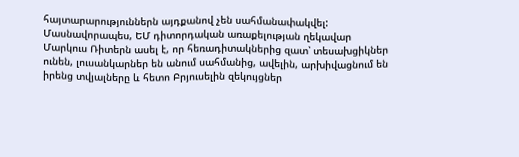հայտարարություններն այդքանով չեն սահմանափակվել:
Մասնավորապես, ԵՄ դիտորդական առաքելության ղեկավար Մարկուս Ռիտերն ասել է, որ հեռադիտակներից զատ՝ տեսախցիկներ ունեն, լուսանկարներ են անում սահմանից, ավելին, արխիվացնում են իրենց տվյալները և հետո Բրյուսելին զեկույցներ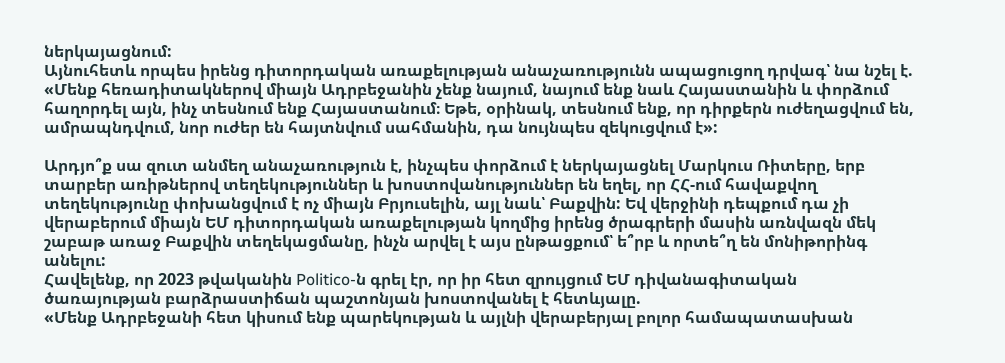ներկայացնում:
Այնուհետև որպես իրենց դիտորդական առաքելության անաչառությունն ապացուցող դրվագ՝ նա նշել է.
«Մենք հեռադիտակներով միայն Ադրբեջանին չենք նայում, նայում ենք նաև Հայաստանին և փորձում հաղորդել այն, ինչ տեսնում ենք Հայաստանում։ Եթե, օրինակ, տեսնում ենք, որ դիրքերն ուժեղացվում են, ամրապնդվում, նոր ուժեր են հայտնվում սահմանին, դա նույնպես զեկուցվում է»:

Արդյո՞ք սա զուտ անմեղ անաչառություն է, ինչպես փորձում է ներկայացնել Մարկուս Ռիտերը, երբ տարբեր առիթներով տեղեկություններ և խոստովանություններ են եղել, որ ՀՀ-ում հավաքվող տեղեկությունը փոխանցվում է ոչ միայն Բրյուսելին, այլ նաև՝ Բաքվին: Եվ վերջինի դեպքում դա չի վերաբերում միայն ԵՄ դիտորդական առաքելության կողմից իրենց ծրագրերի մասին առնվազն մեկ շաբաթ առաջ Բաքվին տեղեկացմանը, ինչն արվել է այս ընթացքում՝ ե՞րբ և որտե՞ղ են մոնիթորինգ անելու:
Հավելենք, որ 2023 թվականին Politico-ն գրել էր, որ իր հետ զրույցում ԵՄ դիվանագիտական ծառայության բարձրաստիճան պաշտոնյան խոստովանել է հետևյալը.
«Մենք Ադրբեջանի հետ կիսում ենք պարեկության և այլնի վերաբերյալ բոլոր համապատասխան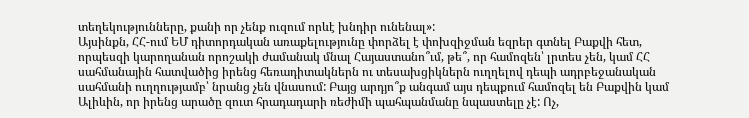տեղեկությունները, քանի որ չենք ուզում որևէ խնդիր ունենալ»:
Այսինքն, ՀՀ-ում ԵՄ դիտորդական առաքելությունը փորձել է փոխզիջման եզրեր գտնել Բաքվի հետ, որպեսզի կարողանան որոշակի ժամանակ մնալ Հայաստանո՞ւմ, թե՞, որ համոզեն՝ լրտես չեն, կամ ՀՀ սահմանային հատվածից իրենց հեռադիտակներն ու տեսախցիկներն ուղղելով դեպի ադրբեջանական սահմանի ուղղությամբ՝ նրանց չեն վնասում: Բայց արդյո՞ք անգամ այս դեպքում համոզել են Բաքվին կամ Ալիևին, որ իրենց արածը զուտ հրադադարի ռեժիմի պահպանմանը նպաստելը չէ: Ոչ,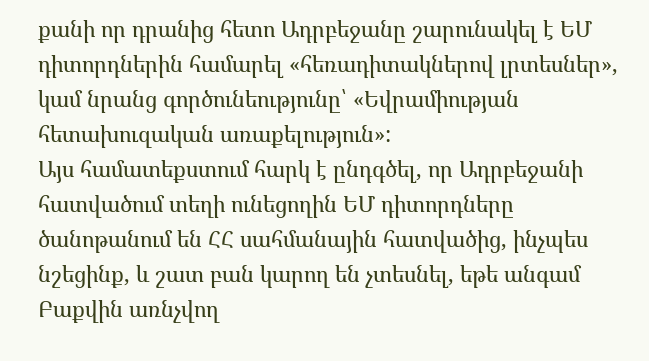քանի որ դրանից հետո Ադրբեջանը շարունակել է ԵՄ դիտորդներին համարել «հեռադիտակներով լրտեսներ», կամ նրանց գործունեությունը՝ «Եվրամիության հետախուզական առաքելություն»:
Այս համատեքստում հարկ է ընդգծել, որ Ադրբեջանի հատվածում տեղի ունեցողին ԵՄ դիտորդները ծանոթանում են ՀՀ սահմանային հատվածից, ինչպես նշեցինք, և շատ բան կարող են չտեսնել, եթե անգամ Բաքվին առնչվող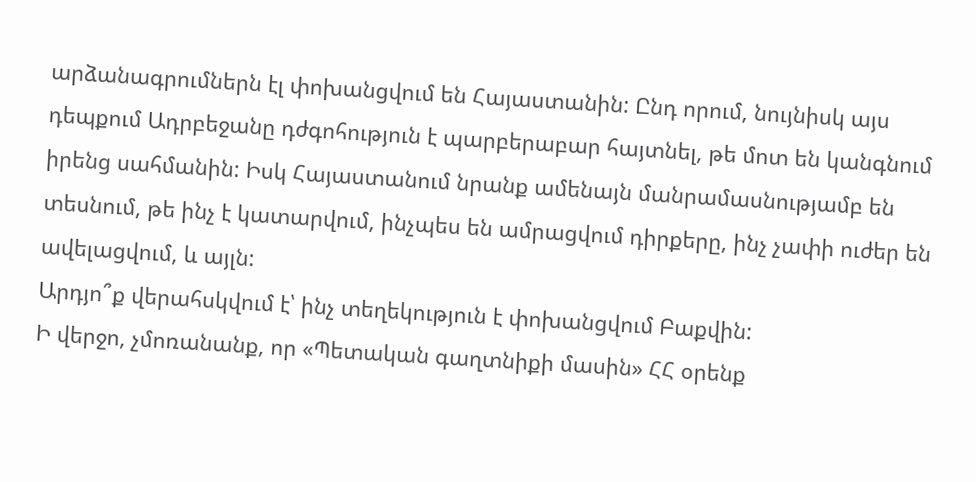արձանագրումներն էլ փոխանցվում են Հայաստանին: Ընդ որում, նույնիսկ այս դեպքում Ադրբեջանը դժգոհություն է պարբերաբար հայտնել, թե մոտ են կանգնում իրենց սահմանին: Իսկ Հայաստանում նրանք ամենայն մանրամասնությամբ են տեսնում, թե ինչ է կատարվում, ինչպես են ամրացվում դիրքերը, ինչ չափի ուժեր են ավելացվում, և այլն:
Արդյո՞ք վերահսկվում է՝ ինչ տեղեկություն է փոխանցվում Բաքվին:
Ի վերջո, չմոռանանք, որ «Պետական գաղտնիքի մասին» ՀՀ օրենք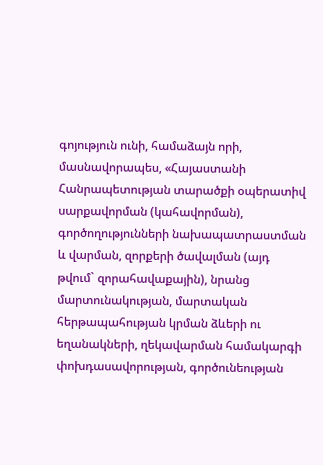գոյություն ունի, համաձայն որի, մասնավորապես, «Հայաստանի Հանրապետության տարածքի օպերատիվ սարքավորման (կահավորման), գործողությունների նախապատրաստման և վարման, զորքերի ծավալման (այդ թվում` զորահավաքային), նրանց մարտունակության, մարտական հերթապահության կրման ձևերի ու եղանակների, ղեկավարման համակարգի փոխդասավորության, գործունեության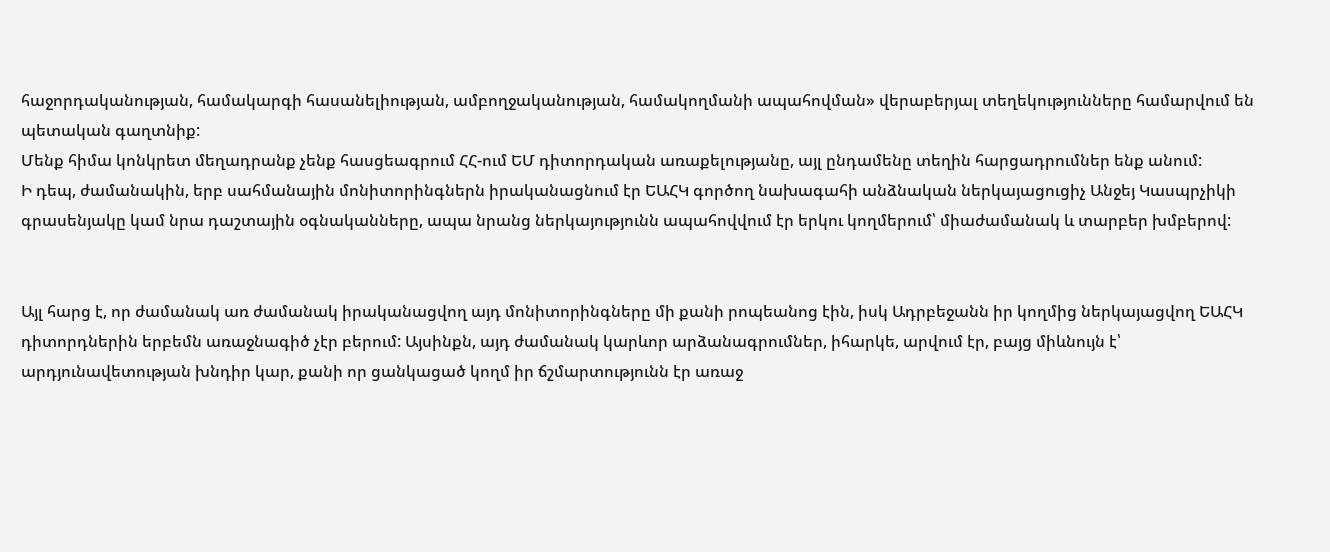հաջորդականության, համակարգի հասանելիության, ամբողջականության, համակողմանի ապահովման» վերաբերյալ տեղեկությունները համարվում են պետական գաղտնիք:
Մենք հիմա կոնկրետ մեղադրանք չենք հասցեագրում ՀՀ-ում ԵՄ դիտորդական առաքելությանը, այլ ընդամենը տեղին հարցադրումներ ենք անում:
Ի դեպ, ժամանակին, երբ սահմանային մոնիտորինգներն իրականացնում էր ԵԱՀԿ գործող նախագահի անձնական ներկայացուցիչ Անջեյ Կասպրչիկի գրասենյակը կամ նրա դաշտային օգնականները, ապա նրանց ներկայությունն ապահովվում էր երկու կողմերում՝ միաժամանակ և տարբեր խմբերով:


Այլ հարց է, որ ժամանակ առ ժամանակ իրականացվող այդ մոնիտորինգները մի քանի րոպեանոց էին, իսկ Ադրբեջանն իր կողմից ներկայացվող ԵԱՀԿ դիտորդներին երբեմն առաջնագիծ չէր բերում: Այսինքն, այդ ժամանակ կարևոր արձանագրումներ, իհարկե, արվում էր, բայց միևնույն է՝ արդյունավետության խնդիր կար, քանի որ ցանկացած կողմ իր ճշմարտությունն էր առաջ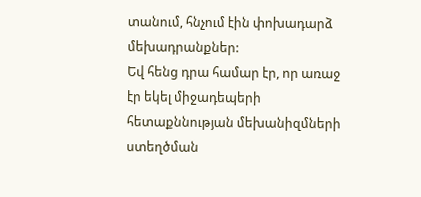տանում, հնչում էին փոխադարձ մեխադրանքներ:
Եվ հենց դրա համար էր, որ առաջ էր եկել միջադեպերի հետաքննության մեխանիզմների ստեղծման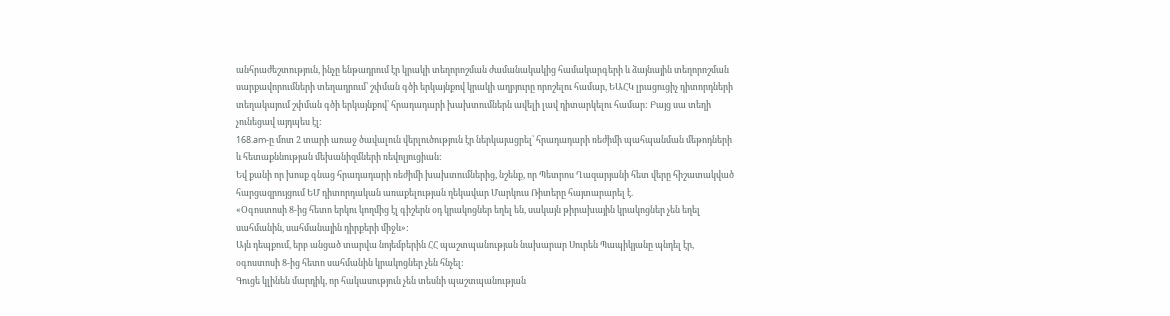անհրաժեշտություն, ինչը ենթադրում էր կրակի տեղորոշման ժամանակակից համակարգերի և ձայնային տեղորոշման սարքավորումների տեղադրում՝ շփման գծի երկայնքով կրակի աղբյուրը որոշելու համար, ԵԱՀԿ լրացուցիչ դիտորդների տեղակայում շփման գծի երկայնքով՝ հրադադարի խախտումներն ավելի լավ դիտարկելու համար: Բայց սա տեղի չունեցավ այդպես էլ:
168.am-ը մոտ 2 տարի առաջ ծավալուն վերլուծություն էր ներկայացրել՝ հրադադարի ռեժիմի պահպանման մեթոդների և հետաքննության մեխանիզմների ռեվոլյուցիան:
Եվ քանի որ խոսք գնաց հրադադարի ռեժիմի խախտումներից, նշենք, որ Պետրոս Ղազարյանի հետ վերը հիշատակված հարցազրույցում ԵՄ դիտորդական առաքելության ղեկավար Մարկուս Ռիտերը հայտարարել է.
«Օգոստոսի 8-ից հետո երկու կողմից էլ գիշերն օդ կրակոցներ եղել են, սակայն թիրախային կրակոցներ չեն եղել սահմանին, սահմանային դիրքերի միջև»:
Այն դեպքում, երբ անցած տարվա նոյեմբերին ՀՀ պաշտպանության նախարար Սուրեն Պապիկյանը պնդել էր, օգոստոսի 8-ից հետո սահմանին կրակոցներ չեն հնչել:
Գուցե կլինեն մարդիկ, որ հակասություն չեն տեսնի պաշտպանության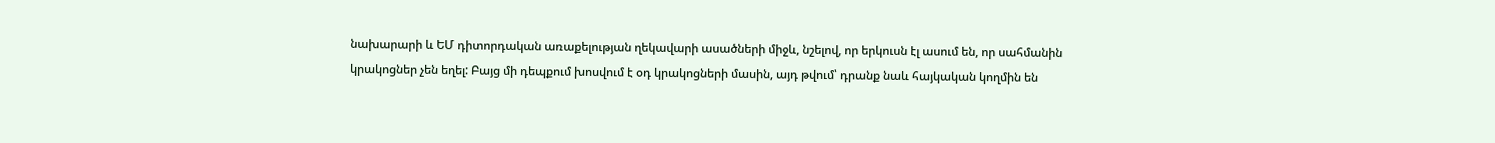նախարարի և ԵՄ դիտորդական առաքելության ղեկավարի ասածների միջև, նշելով, որ երկուսն էլ ասում են, որ սահմանին կրակոցներ չեն եղել: Բայց մի դեպքում խոսվում է օդ կրակոցների մասին, այդ թվում՝ դրանք նաև հայկական կողմին են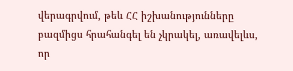վերագրվում, թեև ՀՀ իշխանությունները բազմիցս հրահանգել են չկրակել, առավելևս, որ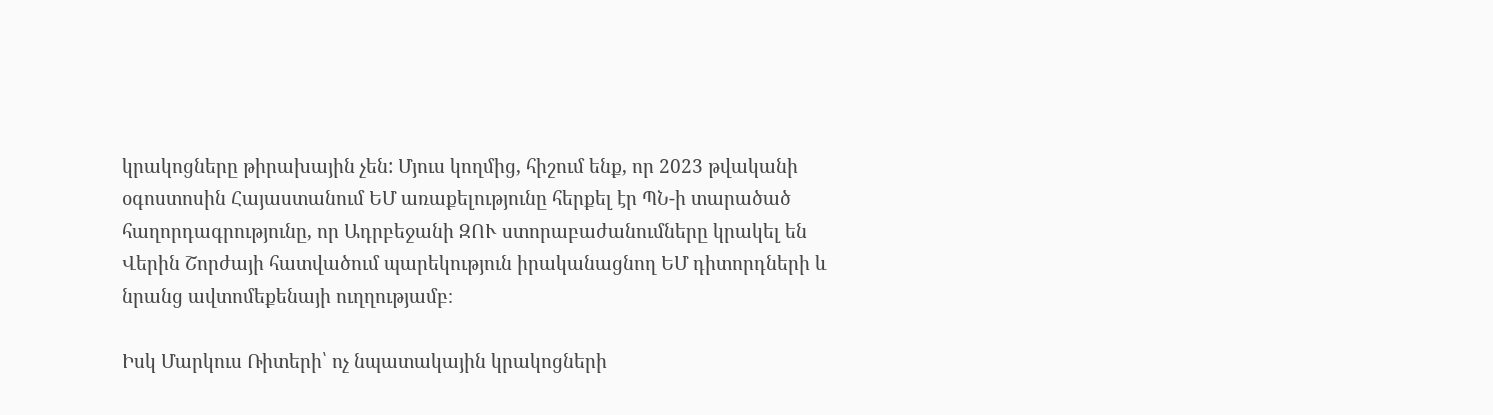կրակոցները թիրախային չեն: Մյուս կողմից, հիշում ենք, որ 2023 թվականի օգոստոսին Հայաստանում ԵՄ առաքելությունը հերքել էր ՊՆ-ի տարածած հաղորդագրությունը, որ Ադրբեջանի ԶՈՒ ստորաբաժանումները կրակել են Վերին Շորժայի հատվածում պարեկություն իրականացնող ԵՄ դիտորդների և նրանց ավտոմեքենայի ուղղությամբ։

Իսկ Մարկուս Ռիտերի՝ ոչ նպատակային կրակոցների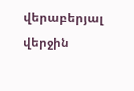վերաբերյալ վերջին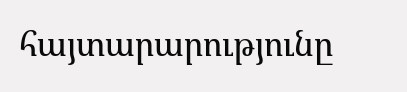հայտարարությունը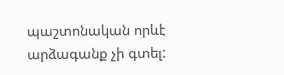պաշտոնական որևէ արձագանք չի գտել: